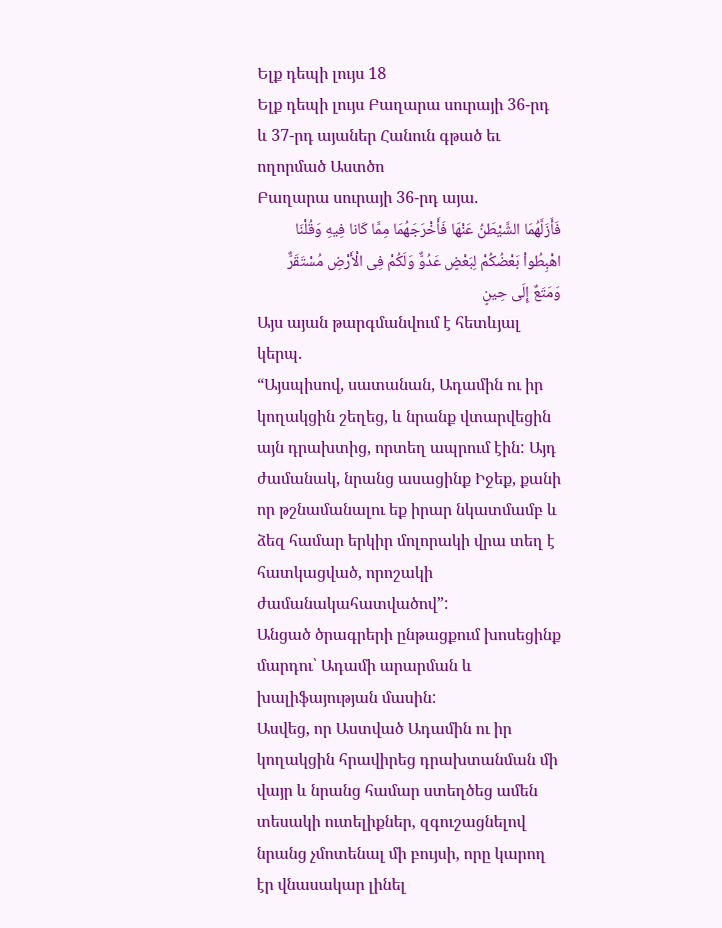Ելք դեպի լույս 18
Ելք դեպի լույս Բաղարա սուրայի 36-րդ և 37-րդ այաներ Հանուն գթած եւ ողորմած Աստծո
Բաղարա սուրայի 36-րդ այա.
فَأَزَلَّهُمَا الشَّيْطَنُ عَنْهَا فَأَخْرَجَهُمَا مِمَّا كَانا فِيهِ وَقُلْنَا اهْبِطُواْ بَعْضُكُمْ لِبَعْضٍ عَدُوٌّ وَلَكُمْ فِى الْأَرْضِ مُسْتَقَرٌّ وَمَتَعٌ إِلَى حِينٍ
Այս այան թարգմանվում է հետևյալ կերպ.
“Այսպիսով, սատանան, Ադամին ու իր կողակցին շեղեց, և նրանք վտարվեցին այն դրախտից, որտեղ ապրում էին: Այդ ժամանակ, նրանց ասացինք Իջեք, քանի որ թշնամանալու եք իրար նկատմամբ և ձեզ համար երկիր մոլորակի վրա տեղ է հատկացված, որոշակի ժամանակահատվածով”:
Անցած ծրագրերի ընթացքում խոսեցինք մարդու՝ Ադամի արարման և խալիֆայության մասին:
Ասվեց, որ Աստված Ադամին ու իր կողակցին հրավիրեց դրախտանման մի վայր և նրանց համար ստեղծեց ամեն տեսակի ուտելիքներ, զգուշացնելով նրանց չմոտենալ մի բույսի, որը կարող էր վնասակար լինել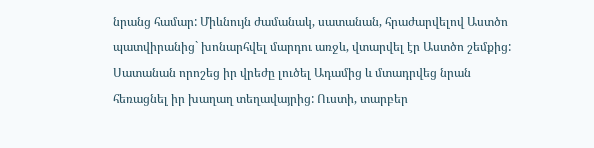նրանց համար: Միևնույն ժամանակ, սատանան, հրաժարվելով Աստծո պատվիրանից` խոնարհվել մարդու առջև, վտարվել էր Աստծո շեմքից:
Սատանան որոշեց իր վրեժը լուծել Ադամից և մտադրվեց նրան հեռացնել իր խաղաղ տեղավայրից: Ուստի, տարբեր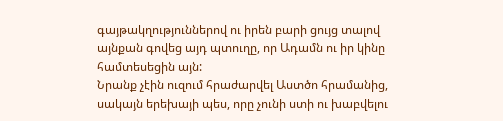գայթակղություններով ու իրեն բարի ցույց տալով այնքան գովեց այդ պտուղը, որ Ադամն ու իր կինը համտեսեցին այն:
Նրանք չէին ուզում հրաժարվել Աստծո հրամանից, սակայն երեխայի պես, որը չունի ստի ու խաբվելու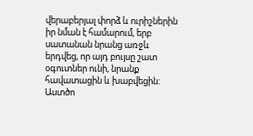վերաբերյալ փորձ և ուրիշներին իր նման է համարում, երբ սատանան նրանց առջև երդվեց, որ այդ բույսը շատ օգուտներ ունի, նրանք հավատացին և խաբվեցին:
Աստծո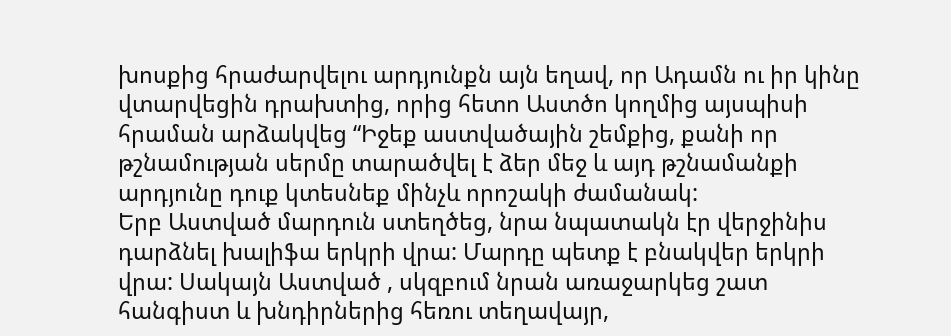խոսքից հրաժարվելու արդյունքն այն եղավ, որ Ադամն ու իր կինը վտարվեցին դրախտից, որից հետո Աստծո կողմից այսպիսի հրաման արձակվեց “Իջեք աստվածային շեմքից, քանի որ թշնամության սերմը տարածվել է ձեր մեջ և այդ թշնամանքի արդյունը դուք կտեսնեք մինչև որոշակի ժամանակ:
Երբ Աստված մարդուն ստեղծեց, նրա նպատակն էր վերջինիս դարձնել խալիֆա երկրի վրա: Մարդը պետք է բնակվեր երկրի վրա: Սակայն Աստված , սկզբում նրան առաջարկեց շատ հանգիստ և խնդիրներից հեռու տեղավայր,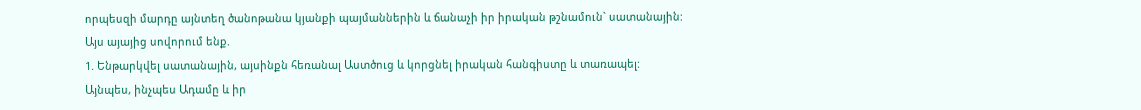որպեսզի մարդը այնտեղ ծանոթանա կյանքի պայմաններին և ճանաչի իր իրական թշնամուն` սատանային:
Այս այայից սովորում ենք.
1. Ենթարկվել սատանային, այսինքն հեռանալ Աստծուց և կորցնել իրական հանգիստը և տառապել:
Այնպես, ինչպես Ադամը և իր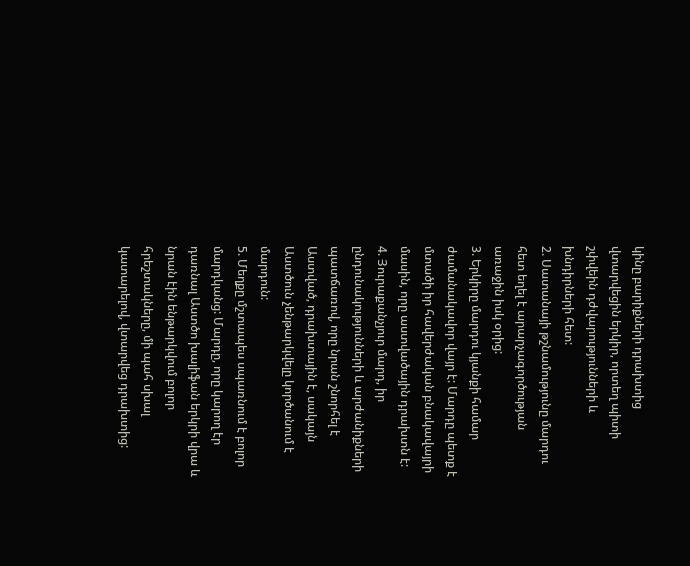կինը բարիքների դրախտից վտարվեցին երկիր, որտեղ պիտի շփվեին դժվարությունների և խնդիրների հետ:
2. Սատանայի թշնամությունը մարդու հետ եղել է արարչագործության առաջին իսկ օրից:
3. Երկիրը մարդու կյանքի համար ժամանակավոր վայր է: Մարդը պետք է մտածի իր հավերժական բնակավայրի մասին, որը աստվածային դրախտն է:
4. Յուրաքանչյուր մարդ, իր ընդունակությունների և արժանիքների պատճառով, որը նրան շնորհել է Աստված, դրախտային է, սակայն Աստծուն չենթարկվելը կործանում է մարդուն:
5. Մեղքը մշտապես սպառնում է բոլոր մարդկանց: Մարդը, որը կարող էր դառնալ Աստծո խալիֆան երկրի վրա և նրան էին ենթարկվում բոլոր հրեշտակները, մի պահ սխալ կատարելով, վտարվեց դրախտից: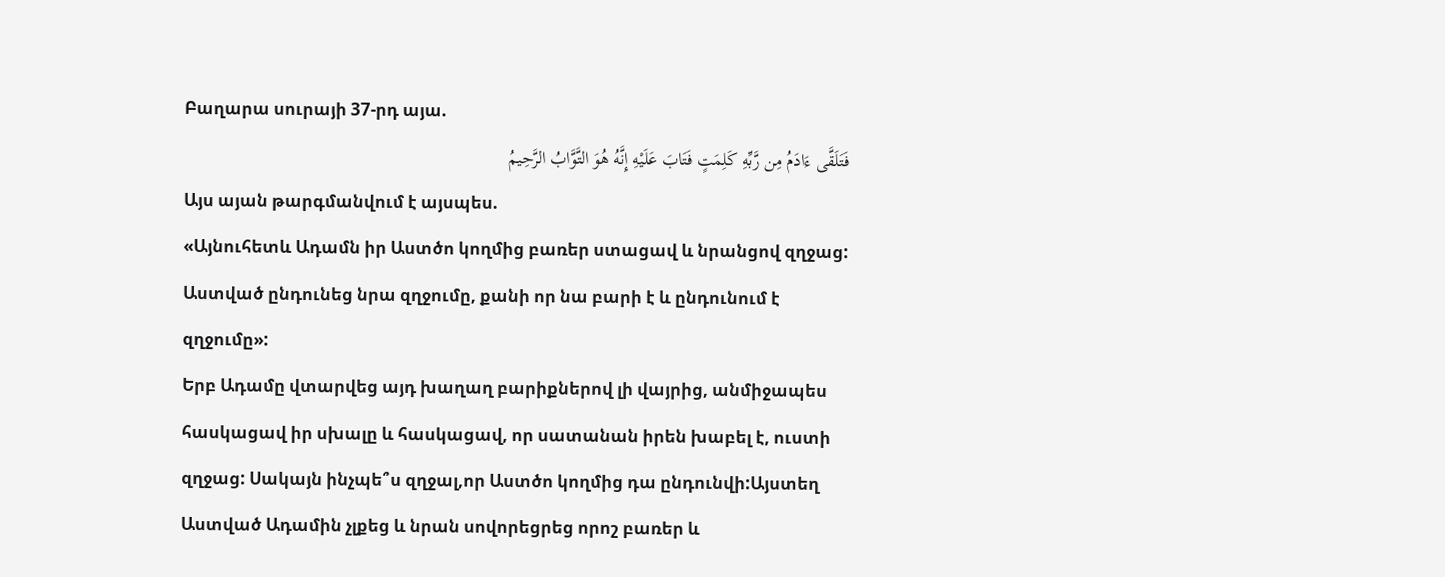Բաղարա սուրայի 37-րդ այա.
فَتَلَقَّى ءَادَمُ مِن رَّبِّهِ كَلِمَتٍ فَتَابَ عَلَيْهِ إِنَّهُ هُوَ التَّوَّابُ الرَّحِيمُ
Այս այան թարգմանվում է այսպես.
«Այնուհետև Ադամն իր Աստծո կողմից բառեր ստացավ և նրանցով զղջաց: Աստված ընդունեց նրա զղջումը, քանի որ նա բարի է և ընդունում է զղջումը»:
Երբ Ադամը վտարվեց այդ խաղաղ բարիքներով լի վայրից, անմիջապես հասկացավ իր սխալը և հասկացավ, որ սատանան իրեն խաբել է, ուստի զղջաց: Սակայն ինչպե՞ս զղջալ,որ Աստծո կողմից դա ընդունվի:Այստեղ Աստված Ադամին չլքեց և նրան սովորեցրեց որոշ բառեր և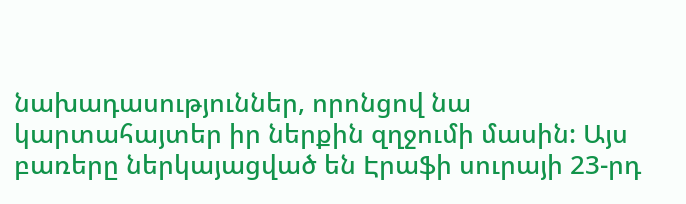նախադասություններ, որոնցով նա կարտահայտեր իր ներքին զղջումի մասին: Այս բառերը ներկայացված են Էրաֆի սուրայի 23-րդ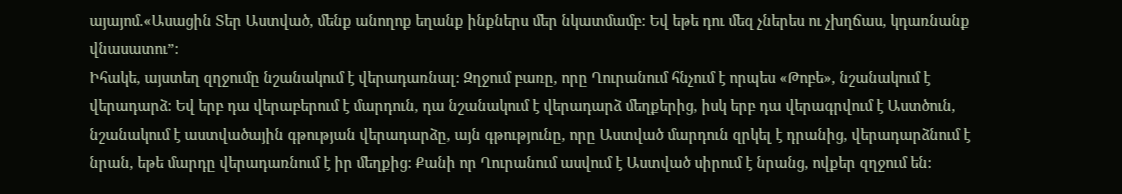այայոմ.«Ասացին Տեր Աստված, մենք անողոք եղանք ինքներս մեր նկատմամբ: Եվ եթե դու մեզ չներես ու չխղճաս, կդառնանք վնասատու”:
Իհակե, այստեղ զղջումը նշանակում է վերադառնալ: Զղջում բառը, որը Ղուրանում հնչում է որպես «Թոբե», նշանակում է վերադարձ: Եվ երբ դա վերաբերում է մարդուն, դա նշանակում է վերադարձ մեղքերից, իսկ երբ դա վերագրվում է Աստծուն, նշանակում է աստվածային գթության վերադարձը, այն գթությունը, որը Աստված մարդուն զրկել է դրանից, վերադարձնում է նրան, եթե մարդը վերադառնում է իր մեղքից: Քանի որ Ղուրանում ասվում է Աստված սիրում է նրանց, ովքեր զղջում են: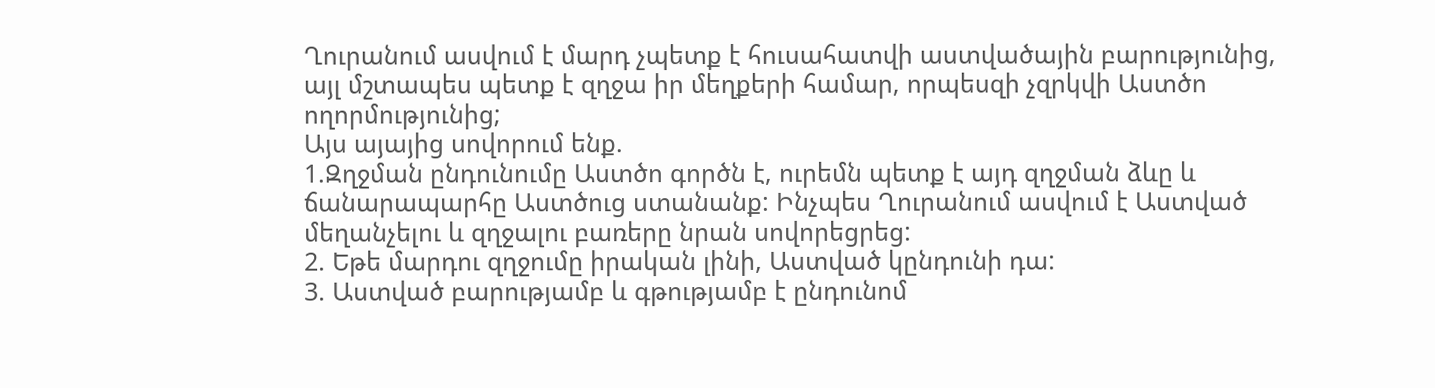Ղուրանում ասվում է մարդ չպետք է հուսահատվի աստվածային բարությունից, այլ մշտապես պետք է զղջա իր մեղքերի համար, որպեսզի չզրկվի Աստծո ողորմությունից;
Այս այայից սովորում ենք.
1.Զղջման ընդունումը Աստծո գործն է, ուրեմն պետք է այդ զղջման ձևը և ճանարապարհը Աստծուց ստանանք: Ինչպես Ղուրանում ասվում է Աստված մեղանչելու և զղջալու բառերը նրան սովորեցրեց:
2. Եթե մարդու զղջումը իրական լինի, Աստված կընդունի դա:
3. Աստված բարությամբ և գթությամբ է ընդունոմ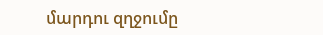մարդու զղջումը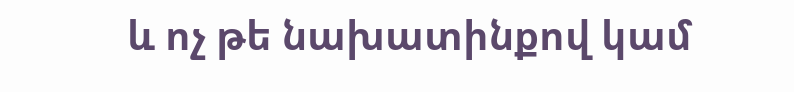և ոչ թե նախատինքով կամ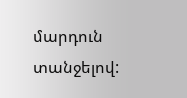մարդուն տանջելով: